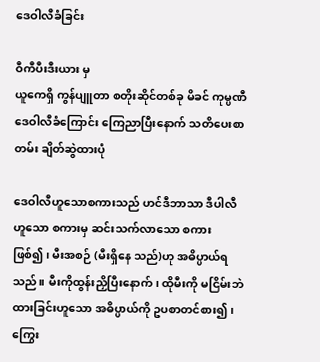ဒေဝါလီခံခြင်း

ဝီကီပီးဒီးယား မှ
ယူကေရှိ ကွန်ပျူတာ စတိုးဆိုင်တစ်ခု မိခင် ကုမ္ပဏီ ဒေဝါလီခံကြောင်း ကြေညာပြီးနောက် သတိပေးစာတမ်း ချိတ်ဆွဲထားပုံ

ဒေဝါလီဟူသောစကားသည် ဟင်ဒီဘာသာ ဒီပါလီဟူသော စကားမှ ဆင်းသက်လာသော စကားဖြစ်၍၊ မီးအစဉ် (မီးရှိနေ သည်)ဟု အဓိပ္ပာယ်ရသည်။ မီးကိုထွန်းညှိပြီးနောက်၊ ထိုမီးကို မငြိမ်းဘဲထားခြင်းဟူသော အဓိပ္ပာယ်ကို ဥပစာတင်စား၍၊ ကြွေး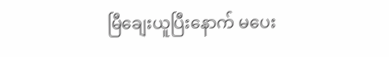မြီချေးယူပြီးနောက် မပေး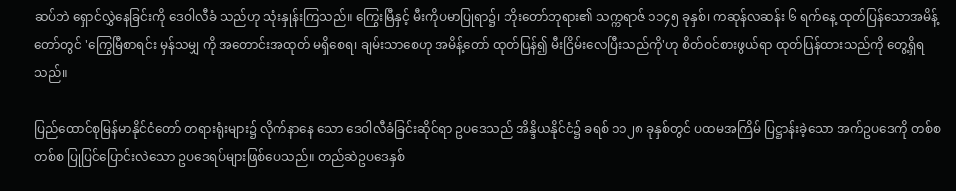ဆပ်ဘဲ ရှောင်လွှဲနေခြင်းကို ဒေဝါလီခံ သည်ဟု သုံးနှုန်းကြသည်။ ကြွေးမြီနှင့် မီးကိုပမာပြုရာ၌၊ ဘိုးတော်ဘုရား၏ သက္ကရာဇ် ၁၁၄၅ ခုနှစ်၊ ကဆုန်လဆန်း ၆ ရက်နေ့ ထုတ်ပြန်သောအမိန့်တော်တွင် 'ကြွေမြီစာရင်း မှန်သမျှ ကို အတောင်းအထုတ် မရှိစေရ၊ ချမ်းသာစေဟု အမိန့်တော် ထုတ်ပြန်၍ မီးငြိမ်းလေပြီးသည်ကို'ဟု စိတ်ဝင်စားဖွယ်ရာ ထုတ်ပြန်ထားသည်ကို တွေ့ရှိရသည်။

ပြည်ထောင်စုမြန်မာနိုင်ငံတော် တရားရုံးများ၌ လိုက်နာနေ သော ဒေဝါလီခံခြင်းဆိုင်ရာ ဥပဒေသည် အိန္ဒိယနိုင်ငံ၌ ခရစ် ၁၁၂၈ ခုနှစ်တွင် ပထမအကြိမ် ပြဋ္ဌာန်းခဲ့သော အက်ဥပဒေကို တစ်စတစ်စ ပြုပြင်ပြောင်းလဲသော ဥပဒေရပ်များဖြစ်ပေသည်။ တည်ဆဲဥပဒေနှစ်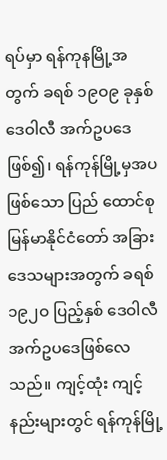ရပ်မှာ ရန်ကုနမြို့အတွက် ခရစ် ၁၉ဝ၉ ခုနှစ် ဒေဝါလီ အက်ဥပဒေဖြစ်၍၊ ရန်ကုန်မြို့မှအပဖြစ်သော ပြည် ထောင်စုမြန်မာနိုင်ငံတော် အခြားဒေသများအတွက် ခရစ် ၁၉၂ဝ ပြည့်နှစ် ဒေဝါလီ အက်ဥပဒေဖြစ်လေသည်။ ကျင့်ထုံး ကျင့်နည်းများတွင် ရန်ကုန်မြို့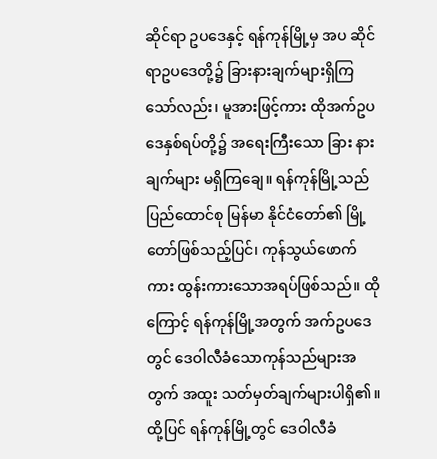ဆိုင်ရာ ဥပဒေနှင့် ရန်ကုန်မြို့မှ အပ ဆိုင်ရာဥပဒေတို့၌ ခြားနားချက်များရှိကြသော်လည်း၊ မူအားဖြင့်ကား ထိုအက်ဥပဒေနှစ်ရပ်တို့၌ အရေးကြီးသော ခြား နားချက်များ မရှိကြချေ။ ရန်ကုန်မြို့သည် ပြည်ထောင်စု မြန်မာ နိုင်ငံတော်၏ မြို့တော်ဖြစ်သည့်ပြင်၊ ကုန်သွယ်ဖောက်ကား ထွန်းကားသောအရပ်ဖြစ်သည်။ ထိုကြောင့် ရန်ကုန်မြို့အတွက် အက်ဥပဒေတွင် ဒေဝါလီခံသောကုန်သည်များအတွက် အထူး သတ်မှတ်ချက်များပါရှိ၏။ ထို့ပြင် ရန်ကုန်မြို့တွင် ဒေဝါလီခံ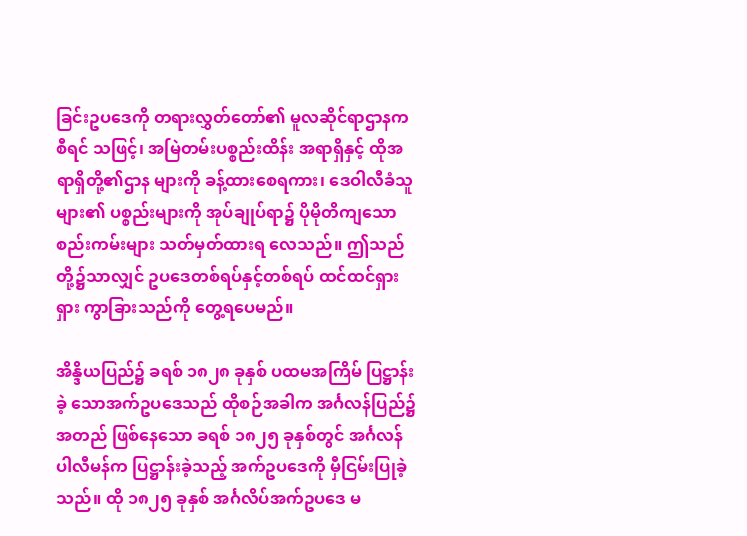ခြင်းဥပဒေကို တရားလွှတ်တော်၏ မူလဆိုင်ရာဌာနက စီရင် သဖြင့်၊ အမြဲတမ်းပစ္စည်းထိန်း အရာရှိနှင့် ထိုအရာရှိတို့၏ဌာန များကို ခန့်ထားစေရကား၊ ဒေဝါလီခံသူများ၏ ပစ္စည်းများကို အုပ်ချုပ်ရာ၌ ပိုမိုတိကျသော စည်းကမ်းများ သတ်မှတ်ထားရ လေသည်။ ဤသည်တို့၌သာလျှင် ဥပဒေတစ်ရပ်နှင့်တစ်ရပ် ထင်ထင်ရှားရှား ကွာခြားသည်ကို တွေ့ရပေမည်။

အိန္ဒိယပြည်၌ ခရစ် ၁၈၂၈ ခုနှစ် ပထမအကြိမ် ပြဋ္ဌာန်းခဲ့ သောအက်ဥပဒေသည် ထိုစဉ်အခါက အင်္ဂလန်ပြည်၌ အတည် ဖြစ်နေသော ခရစ် ၁၈၂၅ ခုနှစ်တွင် အင်္ဂလန်ပါလီမန်က ပြဋ္ဌာန်းခဲ့သည့် အက်ဥပဒေကို မှီငြမ်းပြုခဲ့သည်။ ထို ၁၈၂၅ ခုနှစ် အင်္ဂလိပ်အက်ဥပဒေ မ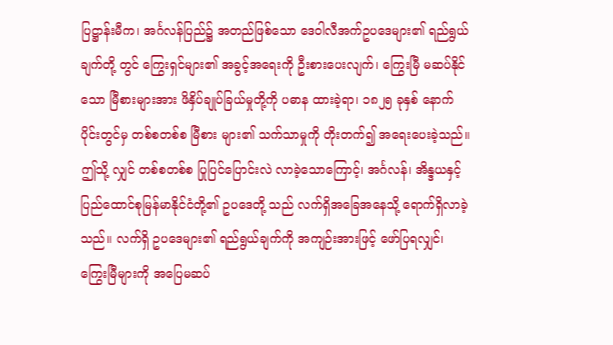ပြဋ္ဌာန်းမီက၊ အင်္ဂလန်ပြည်၌ အတည်ဖြစ်သော ဒေဝါလီအက်ဥပဒေများ၏ ရည်ရွယ်ချက်တို့ တွင် ကြွေးရှင်များ၏ အခွင့်အရေးကို ဦးစားပေးလျက်၊ ကြွေးမြီ မဆပ်နိုင်သော မြီစားများအား ဖိနှိပ်ချုပ်ခြယ်မှုတို့ကို ပဓာန ထားခဲ့ရာ၊ ၁၈၂၅ ခုနှစ် နောက်ပိုင်းတွင်မှ တစ်စတစ်စ မြီစား များ၏ သက်သာမှုကို တိုးတက်၍ အရေးပေးခဲ့သည်။ ဤသို့ လျှင် တစ်စတစ်စ ပြုပြင်ပြောင်းလဲ လာခဲ့သောကြောင့်၊ အင်္ဂလန်၊ အိန္ဒယနှင့် ပြည်ထောင်စုမြန်မာနိုင်ငံတို့၏ ဥပဒေတို့ သည် လက်ရှိအခြေအနေသို့ ရောက်ရှိလာခဲ့သည်။ လက်ရှိ ဥပဒေများ၏ ရည်ရွယ်ချက်ကို အကျဉ်းအားဖြင့် ဖော်ပြရလျှင်၊ ကြွေးမြီများကို အပြေမဆပ်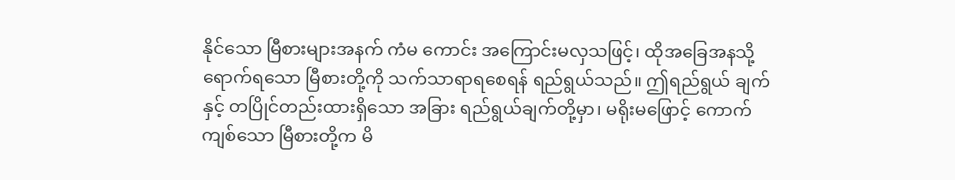နိုင်သော မြီစားများအနက် ကံမ ကောင်း အကြောင်းမလှသဖြင့်၊ ထိုအခြေအနသို့ ရောက်ရသော မြီစားတို့ကို သက်သာရာရစေရန် ရည်ရွယ်သည်။ ဤရည်ရွယ် ချက်နှင့် တပြိုင်တည်းထားရှိသော အခြား ရည်ရွယ်ချက်တို့မှာ၊ မရိုးမဖြောင့် ကောက်ကျစ်သော မြီစားတို့က မိ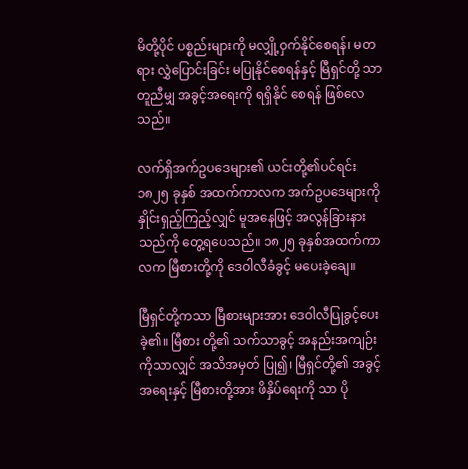မိတို့ပိုင် ပစ္စည်းများကို မလျှို့ဝှက်နိုင်စေရန်၊ မတရား လွှဲပြောင်းခြင်း မပြုနိုင်စေရန်နှင့် မြီရှင်တို့ သာတူညီမျှ အခွင့်အရေးကို ရရှိနိုင် စေရန် ဖြစ်လေသည်။

လက်ရှိအက်ဥပဒေများ၏ ယင်းတို့၏ပင်ရင်း ၁၈၂၅ ခုနှစ် အထက်ကာလက အက်ဥပဒေများကို နှိုင်းရှည့်ကြည့်လျှင် မူအနေဖြင့် အလွန်ခြားနားသည်ကို တွေ့ရပေသည်။ ၁၈၂၅ ခုနှစ်အထက်ကာလက မြီစားတို့ကို ဒေဝါလီခံခွင့် မပေးခဲ့ချေ။

မြီရှင်တို့ကသာ မြီစားများအား ဒေဝါလီပြုခွင့်ပေးခဲ့၏။ မြီစား တို့၏ သက်သာခွင့် အနည်းအကျဉ်းကိုသာလျှင် အသိအမှတ် ပြု၍၊ မြီရှင်တို့၏ အခွင့်အရေးနှင့် မြီစားတို့အား ဖိနှိပ်ရေးကို သာ ပို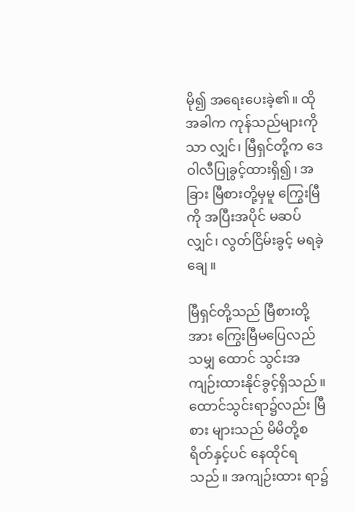မို၍ အရေးပေးခဲ့၏။ ထိုအခါက ကုန်သည်များကိုသာ လျှင်၊ မြီရှင်တို့က ဒေဝါလီပြုခွင့်ထားရှိ၍၊ အခြား မြီစားတို့မှမူ ကြွေးမြီကို အပြီးအပိုင် မဆပ်လျှင်၊ လွတ်ငြိမ်းခွင့် မရခဲ့ချေ။

မြီရှင်တို့သည် မြီစားတို့အား ကြွေးမြီမပြေလည်သမျှ ထောင် သွင်းအကျဉ်းထားနိုင်ခွင့်ရှိသည်။ ထောင်သွင်းရာ၌လည်း မြီစား များသည် မိမိတို့စရိတ်နှင့်ပင် နေထိုင်ရသည်။ အကျဉ်းထား ရာ၌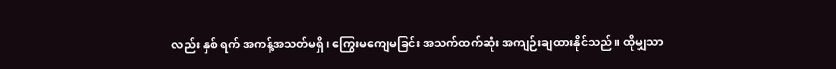လည်း နှစ် ရက် အကန့်အသတ်မရှိ၊ ကြွေးမကျေမခြင်း အသက်ထက်ဆုံး အကျဉ်းချထားနိုင်သည်။ ထိုမျှသာ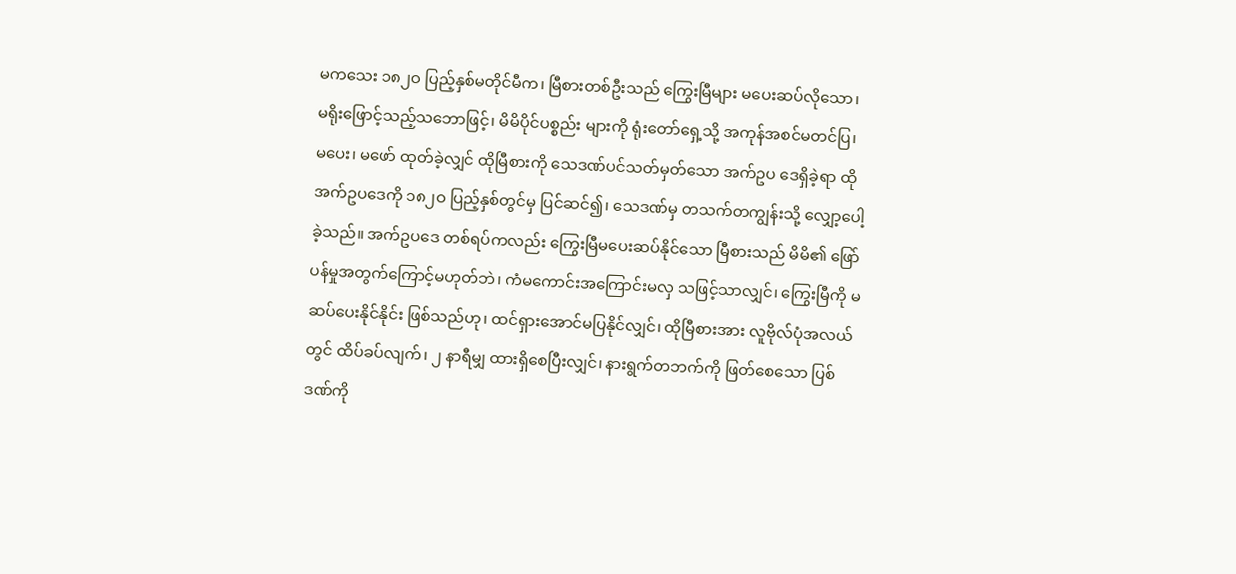မကသေး ၁၈၂ဝ ပြည့်နှစ်မတိုင်မီက၊ မြီစားတစ်ဦးသည် ကြွေးမြီများ မပေးဆပ်လိုသော၊ မရိုးဖြောင့်သည့်သဘောဖြင့်၊ မိမိပိုင်ပစ္စည်း များကို ရုံးတော်ရှေ့သို့ အကုန်အစင်မတင်ပြ၊ မပေး၊ မဖော် ထုတ်ခဲ့လျှင် ထိုမြီစားကို သေဒဏ်ပင်သတ်မှတ်သော အက်ဥပ ဒေရှိခဲ့ရာ ထိုအက်ဥပဒေကို ၁၈၂ဝ ပြည့်နှစ်တွင်မှ ပြင်ဆင်၍၊ သေဒဏ်မှ တသက်တကျွန်းသို့ လျှော့ပေါ့ခဲ့သည်။ အက်ဥပဒေ တစ်ရပ်ကလည်း ကြွေးမြီမပေးဆပ်နိုင်သော မြီစားသည် မိမိ၏ ဖြော်ပန်မှုအတွက်ကြောင့်မဟုတ်ဘဲ၊ ကံမကောင်းအကြောင်းမလှ သဖြင့်သာလျှင်၊ ကြွေးမြီကို မဆပ်ပေးနိုင်နိုင်း ဖြစ်သည်ဟု၊ ထင်ရှားအောင်မပြနိုင်လျှင်၊ ထိုမြီစားအား လူဗိုလ်ပုံအလယ်တွင် ထိပ်ခပ်လျက်၊ ၂ နာရီမျှ ထားရှိစေပြီးလျှင်၊ နားရွက်တဘက်ကို ဖြတ်စေသော ပြစ်ဒဏ်ကို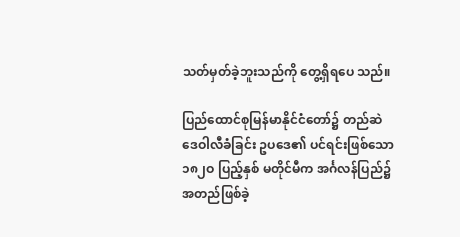သတ်မှတ်ခဲ့ဘူးသည်ကို တွေ့ရှိရပေ သည်။

ပြည်ထောင်စုမြန်မာနိုင်ငံတော်၌ တည်ဆဲ ဒေဝါလီခံခြင်း ဥပဒေ၏ ပင်ရင်းဖြစ်သော ၁၈၂ဝ ပြည့်နှစ် မတိုင်မီက အင်္ဂလန်ပြည်၌ အတည်ဖြစ်ခဲ့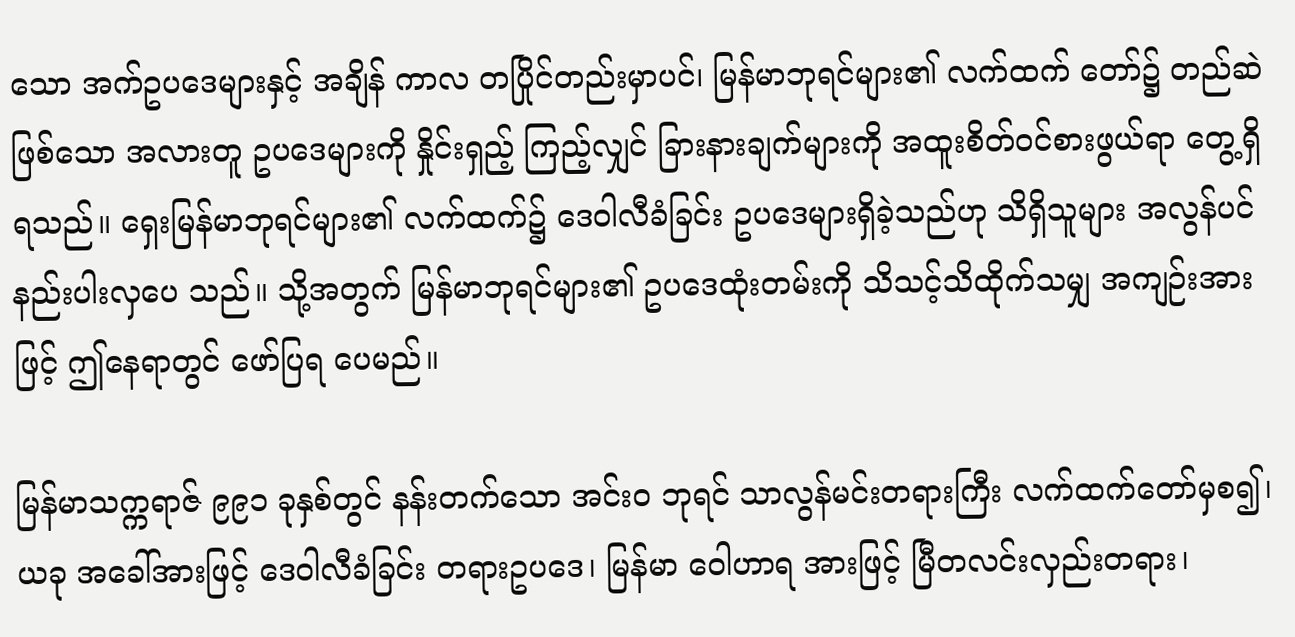သော အက်ဥပဒေများနှင့် အချိန် ကာလ တပြိုင်တည်းမှာပင်၊ မြန်မာဘုရင်များ၏ လက်ထက် တော်၌ တည်ဆဲဖြစ်သော အလားတူ ဥပဒေများကို နှိုင်းရှည့် ကြည့်လျှင် ခြားနားချက်များကို အထူးစိတ်ဝင်စားဖွယ်ရာ တွေ့ရှိ ရသည်။ ရှေးမြန်မာဘုရင်များ၏ လက်ထက်၌ ဒေဝါလီခံခြင်း ဥပဒေများရှိခဲ့သည်ဟု သိရှိသူများ အလွန်ပင် နည်းပါးလှပေ သည်။ သို့အတွက် မြန်မာဘုရင်များ၏ ဥပဒေထုံးတမ်းကို သိသင့်သိထိုက်သမျှ အကျဉ်းအားဖြင့် ဤနေရာတွင် ဖော်ပြရ ပေမည်။

မြန်မာသက္ကရာဇ် ၉၉၁ ခုနှစ်တွင် နန်းတက်သော အင်းဝ ဘုရင် သာလွန်မင်းတရားကြီး လက်ထက်တော်မှစ၍၊ ယခု အခေါ်အားဖြင့် ဒေဝါလီခံခြင်း တရားဥပဒေ၊ မြန်မာ ဝေါဟာရ အားဖြင့် မြီတလင်းလှည်းတရား၊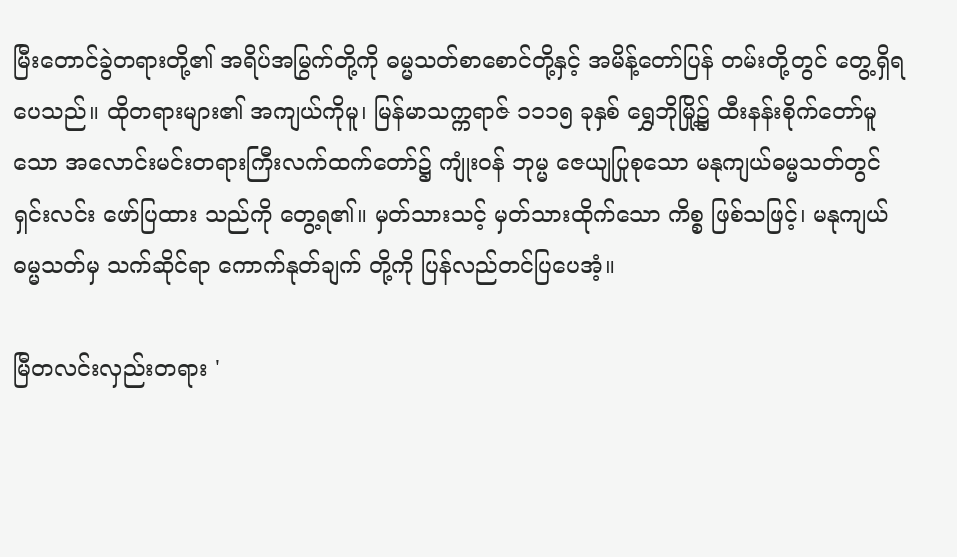မြီးတောင်ခွဲတရားတို့၏ အရိပ်အမြွက်တို့ကို ဓမ္မသတ်စာစောင်တို့နှင့် အမိန့်တော်ပြန် တမ်းတို့တွင် တွေ့ရှိရပေသည်။ ထိုတရားများ၏ အကျယ်ကိုမူ၊ မြန်မာသက္ကရာဇ် ၁၁၁၅ ခုနှစ် ရွှေဘိုမြို့၌ ထီးနန်းစိုက်တော်မူ သော အလောင်းမင်းတရားကြီးလက်ထက်တော်၌ ကျုံးဝန် ဘုမ္မ ဇေယျပြုစုသော မနုကျယ်ဓမ္မသတ်တွင် ရှင်းလင်း ဖော်ပြထား သည်ကို တွေ့ရ၏။ မှတ်သားသင့် မှတ်သားထိုက်သော ကိစ္စ ဖြစ်သဖြင့်၊ မနုကျယ်ဓမ္မသတ်မှ သက်ဆိုင်ရာ ကောက်နုတ်ချက် တို့ကို ပြန်လည်တင်ပြပေအံ့။

မြီတလင်းလှည်းတရား '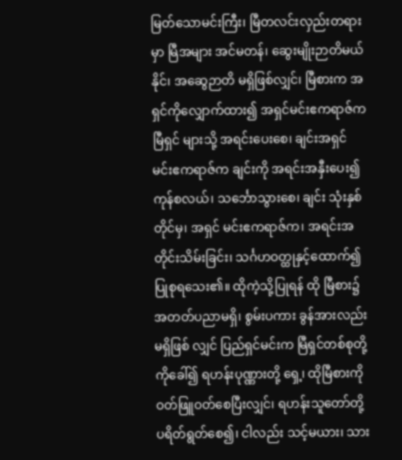မြတ်သောမင်းကြီး၊ မြီတလင်းလှည်းတရားမှာ မြီအများ အင်မတန်၊ ဆွေးမျိုးဉာတိမယ်နိုင်၊ အဆွေဉာတိ မရှိဖြစ်လျှင်၊ မြီစားက အရှင်ကိုလျှောက်ထား၍ အရှင်မင်းဧကရာဇ်က မြီရှင် များသို့ အရင်းပေးစေ၊ ချင်းအရှင် မင်းဧကရာဇ်က ချင်းကို အရင်းအနှီးပေး၍ ကုန်စလယ်၊ သင်္ဘောသွားစေ၊ ချင်း သုံးနှစ် တိုင်မှ၊ အရှင် မင်းဧကရာဇ်က၊ အရင်းအတိုင်းသိမ်းခြင်း၊ သင်္ဂဟဝတ္ထုနှင့်ထောက်၍ ပြုစုရသေး၏။ ထိုကဲ့သို့ပြုရန် ထို မြီစား၌ အတတ်ပညာမရှိ၊ စွမ်းပကား ခွန်အားလည်း မရှိဖြစ် လျှင် ပြည်ရှင်မင်းက မြီရှင်တစ်စုတို့ကိုခေါ်၍ ရဟန်းပုဏ္ဏားတို့ ရှေ့၊ ထိုမြီစားကို ဝတ်ဖြူဝတ်စေပြီးလျှင်၊ ရဟန်းသူတော်တို့ ပရိတ်ရွတ်စေ၍၊ ငါလည်း သင့်မယား၊ သား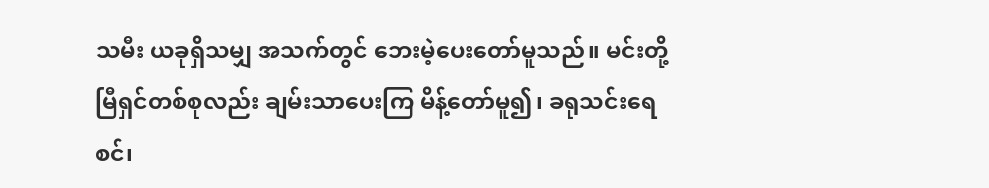သမီး ယခုရှိသမျှ အသက်တွင် ဘေးမဲ့ပေးတော်မူသည်။ မင်းတို့မြီရှင်တစ်စုလည်း ချမ်းသာပေးကြ မိန့်တော်မူ၍၊ ခရုသင်းရေစင်၊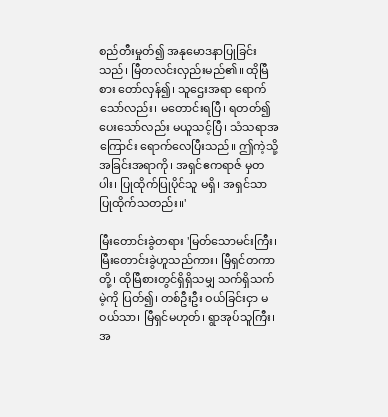စည်တီးမှုတ်၍ အနုမောဒနာပြုခြင်းသည်၊ မြီတလင်းလှည်းမည်၏။ ထိုမြီ စား တော်လှန်၍၊ သူဌေးအရာ ရောက်သော်လည်း၊ မတောင်းရပြီ၊ ရတတ်၍ ပေးသော်လည်း မယူသင့်ပြီ၊ သံသရာအကြောင်း ရောက်လေပြီးသည်။ ဤကဲ့သို့ အခြင်းအရာကို၊ အရှင်ဧကရာဇ် မှတပါး၊ ပြုထိုက်ပြုပိုင်သူ မရှိ၊ အရှင်သာ ပြုထိုက်သတည်း။'

မြီးတောင်းခွဲတရား 'မြတ်သောမင်းကြီး၊ မြီးတောင်းခွဲဟူသည်ကား၊ မြီရှင်တကာ တို့၊ ထိုမြီစားတွင်ရှိရှိသမျှ သက်ရှိသက်မဲ့ကို ပြတ်၍၊ တစ်ဦးဦး ဝယ်ခြင်းငှာ မဝယ်သာ၊ မြီရှင်မဟုတ်၊ ရွာအုပ်သူကြီး၊ အ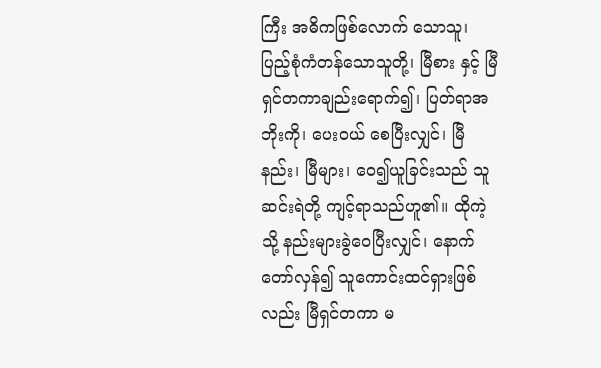ကြီး အဓိကဖြစ်လောက် သောသူ၊ ပြည့်စုံကံတန်သောသူတို့၊ မြီစား နှင့် မြီရှင်တကာချည်းရောက်၍၊ ပြတ်ရာအဘိုးကို၊ ပေးဝယ် စေပြီးလျှင်၊ မြီနည်း၊ မြီများ၊ ဝေ၍ယူခြင်းသည် သူဆင်းရဲတို့ ကျင့်ရာသည်ဟူ၏။ ထိုကဲ့သို့ နည်းများခွဲဝေပြီးလျှင်၊ နောက် တော်လှန်၍ သူကောင်းထင်ရှားဖြစ်လည်း မြီရှင်တကာ မ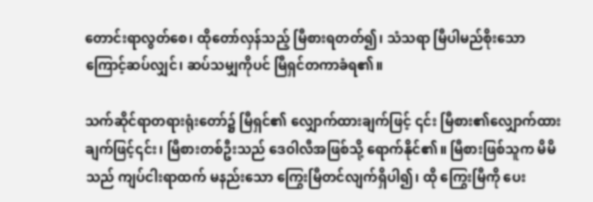တောင်းရာလွတ်စေ၊ ထိုတော်လှန်သည့် မြီစားရတတ်၍၊ သံသရာ မြီပါမည်စိုးသောကြောင့်ဆပ်လျှင်၊ ဆပ်သမျှကိုပင် မြီရှင်တကာခံရ၏။

သက်ဆိုင်ရာတရားရုံးတော်၌ မြီရှင်၏ လျှောက်ထားချက်ဖြင့် ၎င်း မြီစား၏လျှောက်ထားချက်ဖြင့်၎င်း၊ မြီစားတစ်ဦးသည် ဒေဝါလီအဖြစ်သို့ ရောက်နိုင်၏။ မြီစားဖြစ်သူက မိမိသည် ကျပ်ငါးရာထက် မနည်းသော ကြွေးမြီတင်လျက်ရှိပါ၍၊ ထို ကြွေးမြီကို ပေး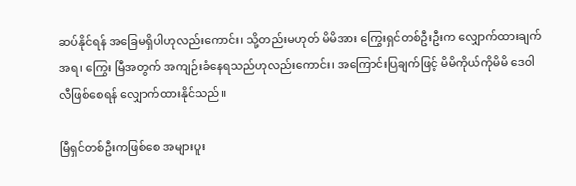ဆပ်နိုင်ရန် အခြေမရှိပါဟုလည်းကောင်း၊ သို့တည်းမဟုတ် မိမိအား ကြွေးရှင်တစ်ဦးဦးက လျှောက်ထားချက်အရ၊ ကြွေး မြီအတွက် အကျဉ်းခံနေရသည်ဟုလည်းကောင်း၊ အကြောင်းပြချက်ဖြင့် မိမိကိုယ်ကိုမိမိ ဒေဝါလီဖြစ်စေရန် လျှောက်ထားနိုင်သည်။

မြီရှင်တစ်ဦးကဖြစ်စေ အများပူး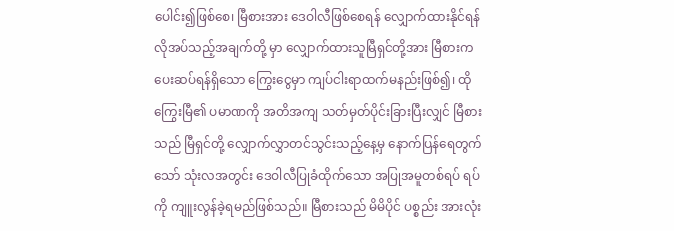ပေါင်း၍ဖြစ်စေ၊ မြီစားအား ဒေဝါလီဖြစ်စေရန် လျှောက်ထားနိုင်ရန် လိုအပ်သည့်အချက်တို့ မှာ လျှောက်ထားသူမြီရှင်တို့အား မြီစားက ပေးဆပ်ရန်ရှိသော ကြွေးငွေမှာ ကျပ်ငါးရာထက်မနည်းဖြစ်၍၊ ထိုကြွေးမြီ၏ ပမာဏကို အတိအကျ သတ်မှတ်ပိုင်းခြားပြီးလျှင် မြီစားသည် မြီရှင်တို့ လျှောက်လွှာတင်သွင်းသည့်နေ့မှ နောက်ပြန်ရေတွက် သော် သုံးလအတွင်း ဒေဝါလီပြုခံထိုက်သော အပြုအမူတစ်ရပ် ရပ်ကို ကျူးလွန်ခဲ့ရမည်ဖြစ်သည်။ မြီစားသည် မိမိပိုင် ပစ္စည်း အားလုံး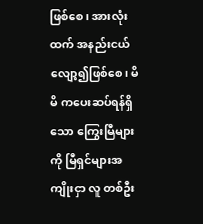ဖြစ်စေ၊ အားလုံးထက် အနည်းငယ်လျော့၍ဖြစ်စေ၊ မိမိ ကပေးဆပ်ရန်ရှိသော ကြွေးမြီများကို မြီရှင်များအကျိုးငှာ လူ တစ်ဦး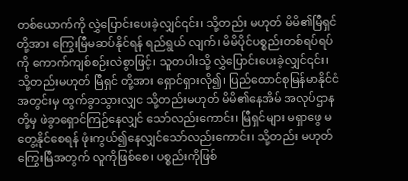တစ်ယောက်ကို လွှဲပြောင်းပေးခဲ့လျှင်၎င်း၊ သို့တည်း မဟုတ် မိမိ၏မြီရှင်တို့အား ကြွေးမြီမဆပ်နိုင်ရန် ရည်ရွယ် လျက်၊ မိမိပိုင်ပစ္စည်းတစ်ရပ်ရပ်ကို ကောက်ကျစ်စဉ်းလဲစွာဖြင့်၊ သူတပါးသို့ လွှဲပြောင်းပေးခဲ့လျှင်၎င်း၊ သို့တည်းမဟုတ် မြီရှင် တို့အား ရှောင်ရှားလို၍၊ ပြည်ထောင်စုမြန်မာနိုင်ငံအတွင်းမှ ထွက်ခွာသွားလျှင သို့တည်းမဟုတ် မိမိ၏နေအိမ် အလုပ်ဌာနတို့မှ ဖဲခွာရှောင်ကြဉ်နေလျှင် သော်လည်းကောင်း၊ မြီရှင်များ မရှာဖွေ မတွေ့နိုင်စေရန် ဖုံးကွယ်၍နေလျှင်သော်လည်းကောင်း၊ သို့တည်း မဟုတ် ကြွေးမြီအတွက် လူကိုဖြစ်စေ၊ ပစ္စည်းကိုဖြစ်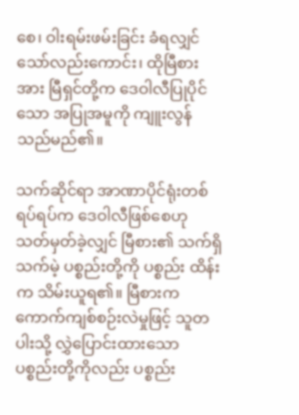စေ၊ ဝါးရမ်းဖမ်းခြင်း ခံရလျှင်သော်လည်းကောင်း၊ ထိုမြီစားအား မြီရှင်တို့က ဒေဝါလီပြုပိုင်သော အပြုအမူကို ကျူးလွန်သည်မည်၏။

သက်ဆိုင်ရာ အာဏာပိုင်ရုံးတစ်ရပ်ရပ်က ဒေဝါလီဖြစ်စေဟု သတ်မှတ်ခဲ့လျှင် မြီစား၏ သက်ရှိသက်မဲ့ ပစ္စည်းတို့ကို ပစ္စည်း ထိန်းက သိမ်းယူရ၏။ မြီစားက ကောက်ကျစ်စဉ်းလဲမှုဖြင့် သူတပါးသို့ လွှဲပြောင်းထားသော ပစ္စည်းတို့ကိုလည်း ပစ္စည်း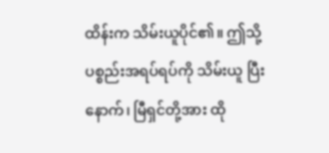ထိန်းက သိမ်းယူပိုင်၏။ ဤသို့ ပစ္စည်းအရပ်ရပ်ကို သိမ်းယူ ပြီးနောက်၊ မြီရှင်တို့အား ထို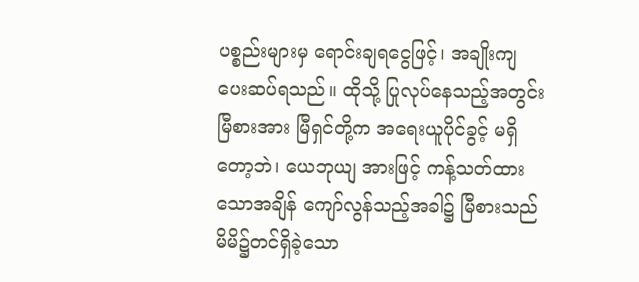ပစ္စည်းများမှ ရောင်းချရငွေဖြင့်၊ အချိုးကျ ပေးဆပ်ရသည်။ ထိုသို့ ပြုလုပ်နေသည့်အတွင်း မြီစားအား မြီရှင်တို့က အရေးယူပိုင်ခွင့် မရှိတော့ဘဲ၊ ယေဘုယျ အားဖြင့် ကန့်သတ်ထားသောအချိန် ကျော်လွန်သည့်အခါ၌ မြီစားသည် မိမိ၌တင်ရှိခဲ့သော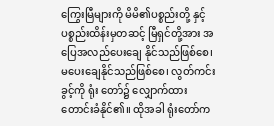ကြွေးမြီများကို မိမိ၏ပစ္စည်းတို့ နှင့် ပစ္စည်းထိန်းမှတဆင့် မြီရှင်တို့အား အပြေအလည်ပေးချေ နိုင်သည်ဖြစ်စေ၊ မပေးချေနိုင်သည်ဖြစ်စေ၊ လွတ်ကင်းခွင့်ကို ရုံး တော်၌ လျှောက်ထားတောင်းခံနိုင်၏။ ထိုအခါ ရုံးတော်က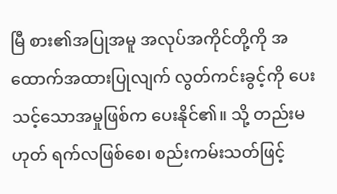မြီ စား၏အပြုအမူ အလုပ်အကိုင်တို့ကို အထောက်အထားပြုလျက် လွတ်ကင်းခွင့်ကို ပေးသင့်သောအမှုဖြစ်က ပေးနိုင်၏။ သို့ တည်းမဟုတ် ရက်လဖြစ်စေ၊ စည်းကမ်းသတ်ဖြင့်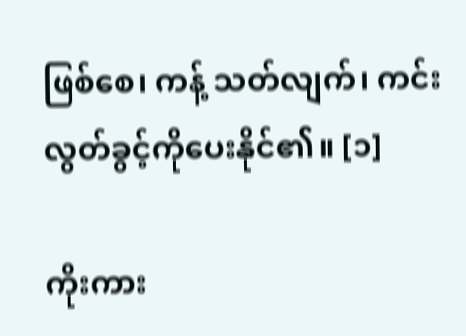ဖြစ်စေ၊ ကန့် သတ်လျက်၊ ကင်းလွတ်ခွင့်ကိုပေးနိုင်၏။ [၁]

ကိုးကား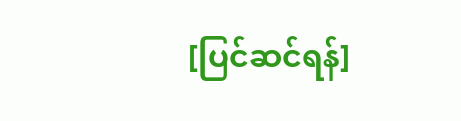[ပြင်ဆင်ရန်]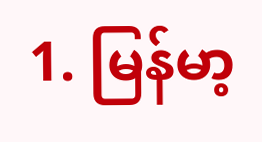1. မြန်မာ့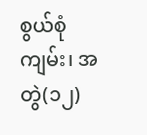စွယ်စုံကျမ်း၊ အတွဲ(၁၂)